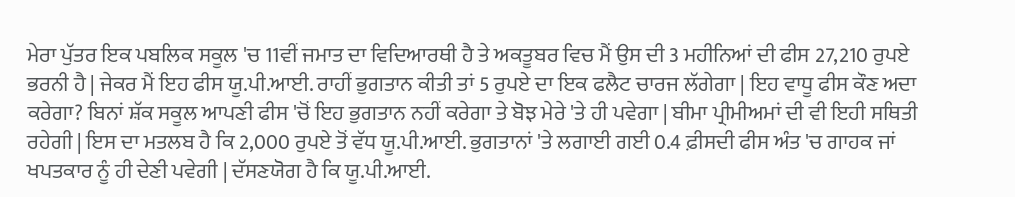ਮੇਰਾ ਪੁੱਤਰ ਇਕ ਪਬਲਿਕ ਸਕੂਲ 'ਚ 11ਵੀਂ ਜਮਾਤ ਦਾ ਵਿਦਿਆਰਥੀ ਹੈ ਤੇ ਅਕਤੂਬਰ ਵਿਚ ਮੈਂ ਉਸ ਦੀ 3 ਮਹੀਨਿਆਂ ਦੀ ਫੀਸ 27,210 ਰੁਪਏ ਭਰਨੀ ਹੈ | ਜੇਕਰ ਮੈਂ ਇਹ ਫੀਸ ਯੂ.ਪੀ.ਆਈ. ਰਾਹੀਂ ਭੁਗਤਾਨ ਕੀਤੀ ਤਾਂ 5 ਰੁਪਏ ਦਾ ਇਕ ਫਲੈਟ ਚਾਰਜ ਲੱਗੇਗਾ | ਇਹ ਵਾਧੂ ਫੀਸ ਕੌਣ ਅਦਾ ਕਰੇਗਾ? ਬਿਨਾਂ ਸ਼ੱਕ ਸਕੂਲ ਆਪਣੀ ਫੀਸ 'ਚੋਂ ਇਹ ਭੁਗਤਾਨ ਨਹੀਂ ਕਰੇਗਾ ਤੇ ਬੋਝ ਮੇਰੇ 'ਤੇ ਹੀ ਪਵੇਗਾ | ਬੀਮਾ ਪ੍ਰੀਮੀਅਮਾਂ ਦੀ ਵੀ ਇਹੀ ਸਥਿਤੀ ਰਹੇਗੀ | ਇਸ ਦਾ ਮਤਲਬ ਹੈ ਕਿ 2,000 ਰੁਪਏ ਤੋਂ ਵੱਧ ਯੂ.ਪੀ.ਆਈ. ਭੁਗਤਾਨਾਂ 'ਤੇ ਲਗਾਈ ਗਈ 0.4 ਫ਼ੀਸਦੀ ਫੀਸ ਅੰਤ 'ਚ ਗਾਹਕ ਜਾਂ ਖਪਤਕਾਰ ਨੂੰ ਹੀ ਦੇਣੀ ਪਵੇਗੀ | ਦੱਸਣਯੋਗ ਹੈ ਕਿ ਯੂ.ਪੀ.ਆਈ.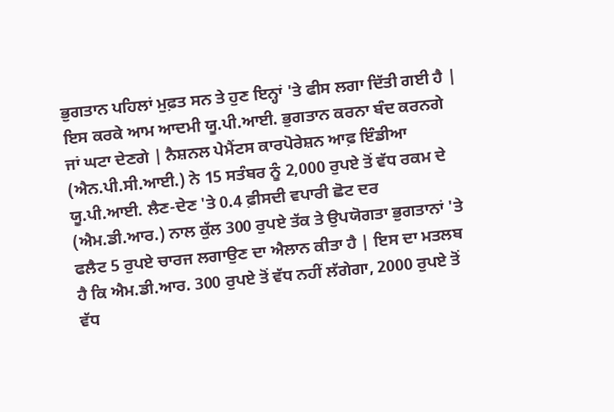ਭੁਗਤਾਨ ਪਹਿਲਾਂ ਮੁਫ਼ਤ ਸਨ ਤੇ ਹੁਣ ਇਨ੍ਹਾਂ 'ਤੇ ਫੀਸ ਲਗਾ ਦਿੱਤੀ ਗਈ ਹੈ | ਇਸ ਕਰਕੇ ਆਮ ਆਦਮੀ ਯੂ.ਪੀ.ਆਈ. ਭੁਗਤਾਨ ਕਰਨਾ ਬੰਦ ਕਰਨਗੇ ਜਾਂ ਘਟਾ ਦੇਣਗੇ | ਨੈਸ਼ਨਲ ਪੇਮੈਂਟਸ ਕਾਰਪੋਰੇਸ਼ਨ ਆਫ਼ ਇੰਡੀਆ (ਐਨ.ਪੀ.ਸੀ.ਆਈ.) ਨੇ 15 ਸਤੰਬਰ ਨੂੰ 2,000 ਰੁਪਏ ਤੋਂ ਵੱਧ ਰਕਮ ਦੇ ਯੂ.ਪੀ.ਆਈ. ਲੈਣ-ਦੇਣ 'ਤੇ 0.4 ਫ਼ੀਸਦੀ ਵਪਾਰੀ ਛੋਟ ਦਰ (ਐਮ.ਡੀ.ਆਰ.) ਨਾਲ ਕੁੱਲ 300 ਰੁਪਏ ਤੱਕ ਤੇ ਉਪਯੋਗਤਾ ਭੁਗਤਾਨਾਂ 'ਤੇ ਫਲੈਟ 5 ਰੁਪਏ ਚਾਰਜ ਲਗਾਉਣ ਦਾ ਐਲਾਨ ਕੀਤਾ ਹੈ | ਇਸ ਦਾ ਮਤਲਬ ਹੈ ਕਿ ਐਮ.ਡੀ.ਆਰ. 300 ਰੁਪਏ ਤੋਂ ਵੱਧ ਨਹੀਂ ਲੱਗੇਗਾ, 2000 ਰੁਪਏ ਤੋਂ ਵੱਧ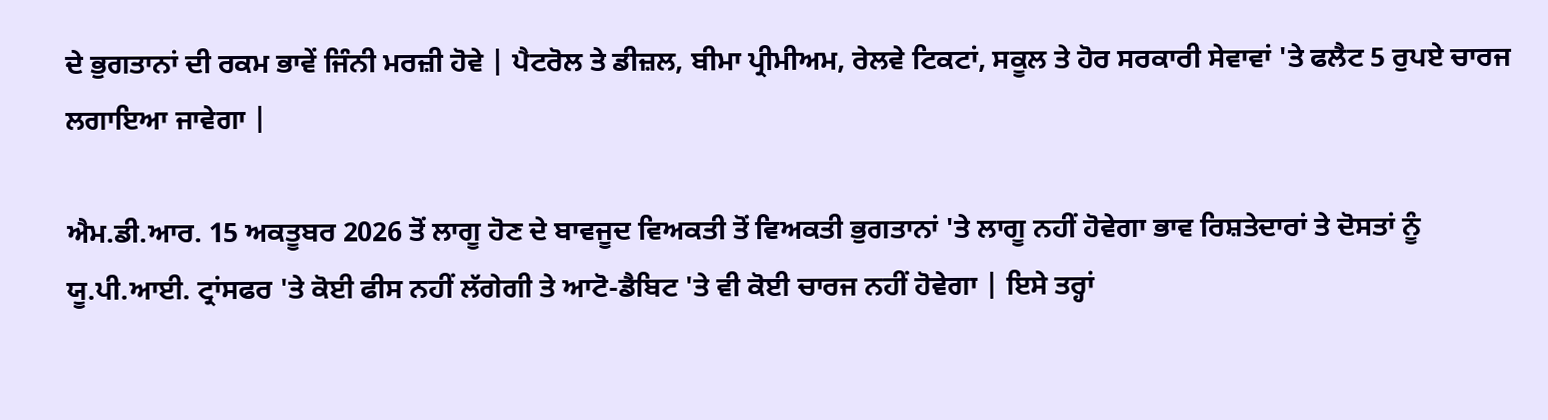ਦੇ ਭੁਗਤਾਨਾਂ ਦੀ ਰਕਮ ਭਾਵੇਂ ਜਿੰਨੀ ਮਰਜ਼ੀ ਹੋਵੇ | ਪੈਟਰੋਲ ਤੇ ਡੀਜ਼ਲ, ਬੀਮਾ ਪ੍ਰੀਮੀਅਮ, ਰੇਲਵੇ ਟਿਕਟਾਂ, ਸਕੂਲ ਤੇ ਹੋਰ ਸਰਕਾਰੀ ਸੇਵਾਵਾਂ 'ਤੇ ਫਲੈਟ 5 ਰੁਪਏ ਚਾਰਜ ਲਗਾਇਆ ਜਾਵੇਗਾ |

ਐਮ.ਡੀ.ਆਰ. 15 ਅਕਤੂਬਰ 2026 ਤੋਂ ਲਾਗੂ ਹੋਣ ਦੇ ਬਾਵਜੂਦ ਵਿਅਕਤੀ ਤੋਂ ਵਿਅਕਤੀ ਭੁਗਤਾਨਾਂ 'ਤੇ ਲਾਗੂ ਨਹੀਂ ਹੋਵੇਗਾ ਭਾਵ ਰਿਸ਼ਤੇਦਾਰਾਂ ਤੇ ਦੋਸਤਾਂ ਨੂੰ ਯੂ.ਪੀ.ਆਈ. ਟ੍ਰਾਂਸਫਰ 'ਤੇ ਕੋਈ ਫੀਸ ਨਹੀਂ ਲੱਗੇਗੀ ਤੇ ਆਟੋ-ਡੈਬਿਟ 'ਤੇ ਵੀ ਕੋਈ ਚਾਰਜ ਨਹੀਂ ਹੋਵੇਗਾ | ਇਸੇ ਤਰ੍ਹਾਂ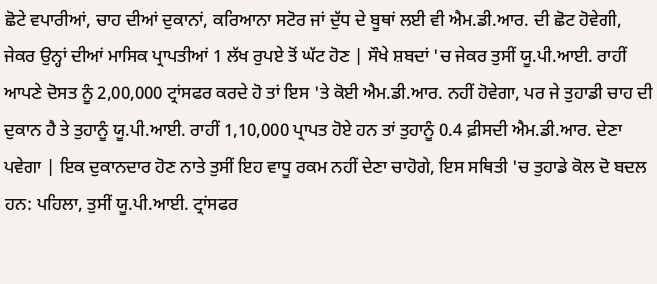ਛੋਟੇ ਵਪਾਰੀਆਂ, ਚਾਹ ਦੀਆਂ ਦੁਕਾਨਾਂ, ਕਰਿਆਨਾ ਸਟੋਰ ਜਾਂ ਦੁੱਧ ਦੇ ਬੂਥਾਂ ਲਈ ਵੀ ਐਮ.ਡੀ.ਆਰ. ਦੀ ਛੋਟ ਹੋਵੇਗੀ, ਜੇਕਰ ਉਨ੍ਹਾਂ ਦੀਆਂ ਮਾਸਿਕ ਪ੍ਰਾਪਤੀਆਂ 1 ਲੱਖ ਰੁਪਏ ਤੋਂ ਘੱਟ ਹੋਣ | ਸੌਖੇ ਸ਼ਬਦਾਂ 'ਚ ਜੇਕਰ ਤੁਸੀਂ ਯੂ.ਪੀ.ਆਈ. ਰਾਹੀਂ ਆਪਣੇ ਦੋਸਤ ਨੂੰ 2,00,000 ਟ੍ਰਾਂਸਫਰ ਕਰਦੇ ਹੋ ਤਾਂ ਇਸ 'ਤੇ ਕੋਈ ਐਮ.ਡੀ.ਆਰ. ਨਹੀਂ ਹੋਵੇਗਾ, ਪਰ ਜੇ ਤੁਹਾਡੀ ਚਾਹ ਦੀ ਦੁਕਾਨ ਹੈ ਤੇ ਤੁਹਾਨੂੰ ਯੂ.ਪੀ.ਆਈ. ਰਾਹੀਂ 1,10,000 ਪ੍ਰਾਪਤ ਹੋਏ ਹਨ ਤਾਂ ਤੁਹਾਨੂੰ 0.4 ਫ਼ੀਸਦੀ ਐਮ.ਡੀ.ਆਰ. ਦੇਣਾ ਪਵੇਗਾ | ਇਕ ਦੁਕਾਨਦਾਰ ਹੋਣ ਨਾਤੇ ਤੁਸੀਂ ਇਹ ਵਾਧੂ ਰਕਮ ਨਹੀਂ ਦੇਣਾ ਚਾਹੋਗੇ, ਇਸ ਸਥਿਤੀ 'ਚ ਤੁਹਾਡੇ ਕੋਲ ਦੋ ਬਦਲ ਹਨ: ਪਹਿਲਾ, ਤੁਸੀਂ ਯੂ.ਪੀ.ਆਈ. ਟ੍ਰਾਂਸਫਰ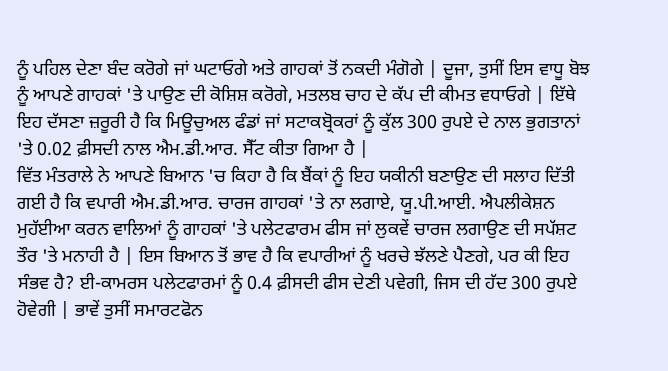ਨੂੰ ਪਹਿਲ ਦੇਣਾ ਬੰਦ ਕਰੋਗੇ ਜਾਂ ਘਟਾਓਗੇ ਅਤੇ ਗਾਹਕਾਂ ਤੋਂ ਨਕਦੀ ਮੰਗੋਗੇ | ਦੂਜਾ, ਤੁਸੀਂ ਇਸ ਵਾਧੂ ਬੋਝ ਨੂੰ ਆਪਣੇ ਗਾਹਕਾਂ 'ਤੇ ਪਾਉਣ ਦੀ ਕੋਸ਼ਿਸ਼ ਕਰੋਗੇ, ਮਤਲਬ ਚਾਹ ਦੇ ਕੱਪ ਦੀ ਕੀਮਤ ਵਧਾਓਗੇ | ਇੱਥੇ ਇਹ ਦੱਸਣਾ ਜ਼ਰੂਰੀ ਹੈ ਕਿ ਮਿਊਚੁਅਲ ਫੰਡਾਂ ਜਾਂ ਸਟਾਕਬ੍ਰੋਕਰਾਂ ਨੂੰ ਕੁੱਲ 300 ਰੁਪਏ ਦੇ ਨਾਲ ਭੁਗਤਾਨਾਂ 'ਤੇ 0.02 ਫ਼ੀਸਦੀ ਨਾਲ ਐਮ.ਡੀ.ਆਰ. ਸੈੱਟ ਕੀਤਾ ਗਿਆ ਹੈ |
ਵਿੱਤ ਮੰਤਰਾਲੇ ਨੇ ਆਪਣੇ ਬਿਆਨ 'ਚ ਕਿਹਾ ਹੈ ਕਿ ਬੈਂਕਾਂ ਨੂੰ ਇਹ ਯਕੀਨੀ ਬਣਾਉਣ ਦੀ ਸਲਾਹ ਦਿੱਤੀ ਗਈ ਹੈ ਕਿ ਵਪਾਰੀ ਐਮ.ਡੀ.ਆਰ. ਚਾਰਜ ਗਾਹਕਾਂ 'ਤੇ ਨਾ ਲਗਾਏ, ਯੂ.ਪੀ.ਆਈ. ਐਪਲੀਕੇਸ਼ਨ ਮੁਹੱਈਆ ਕਰਨ ਵਾਲਿਆਂ ਨੂੰ ਗਾਹਕਾਂ 'ਤੇ ਪਲੇਟਫਾਰਮ ਫੀਸ ਜਾਂ ਲੁਕਵੇਂ ਚਾਰਜ ਲਗਾਉਣ ਦੀ ਸਪੱਸ਼ਟ ਤੌਰ 'ਤੇ ਮਨਾਹੀ ਹੈ | ਇਸ ਬਿਆਨ ਤੋਂ ਭਾਵ ਹੈ ਕਿ ਵਪਾਰੀਆਂ ਨੂੰ ਖਰਚੇ ਝੱਲਣੇ ਪੈਣਗੇ, ਪਰ ਕੀ ਇਹ ਸੰਭਵ ਹੈ? ਈ-ਕਾਮਰਸ ਪਲੇਟਫਾਰਮਾਂ ਨੂੰ 0.4 ਫ਼ੀਸਦੀ ਫੀਸ ਦੇਣੀ ਪਵੇਗੀ, ਜਿਸ ਦੀ ਹੱਦ 300 ਰੁਪਏ ਹੋਵੇਗੀ | ਭਾਵੇਂ ਤੁਸੀਂ ਸਮਾਰਟਫੋਨ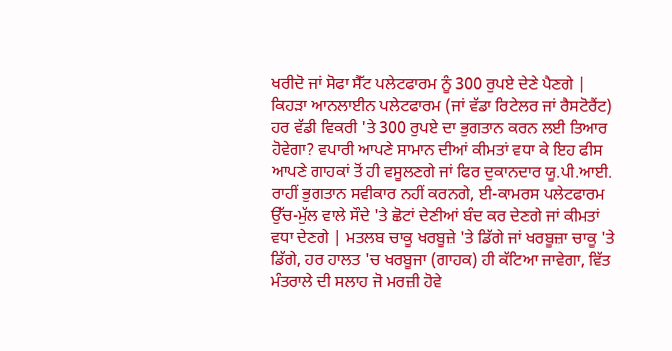ਖਰੀਦੋ ਜਾਂ ਸੋਫਾ ਸੈੱਟ ਪਲੇਟਫਾਰਮ ਨੂੰ 300 ਰੁਪਏ ਦੇਣੇ ਪੈਣਗੇ | ਕਿਹੜਾ ਆਨਲਾਈਨ ਪਲੇਟਫਾਰਮ (ਜਾਂ ਵੱਡਾ ਰਿਟੇਲਰ ਜਾਂ ਰੈਸਟੋਰੈਂਟ) ਹਰ ਵੱਡੀ ਵਿਕਰੀ 'ਤੇ 300 ਰੁਪਏ ਦਾ ਭੁਗਤਾਨ ਕਰਨ ਲਈ ਤਿਆਰ ਹੋਵੇਗਾ? ਵਪਾਰੀ ਆਪਣੇ ਸਾਮਾਨ ਦੀਆਂ ਕੀਮਤਾਂ ਵਧਾ ਕੇ ਇਹ ਫੀਸ ਆਪਣੇ ਗਾਹਕਾਂ ਤੋਂ ਹੀ ਵਸੂਲਣਗੇ ਜਾਂ ਫਿਰ ਦੁਕਾਨਦਾਰ ਯੂ.ਪੀ.ਆਈ. ਰਾਹੀਂ ਭੁਗਤਾਨ ਸਵੀਕਾਰ ਨਹੀਂ ਕਰਨਗੇ, ਈ-ਕਾਮਰਸ ਪਲੇਟਫਾਰਮ ਉੱਚ-ਮੁੱਲ ਵਾਲੇ ਸੌਦੇ 'ਤੇ ਛੋਟਾਂ ਦੇਣੀਆਂ ਬੰਦ ਕਰ ਦੇਣਗੇ ਜਾਂ ਕੀਮਤਾਂ ਵਧਾ ਦੇਣਗੇ | ਮਤਲਬ ਚਾਕੂ ਖਰਬੂਜ਼ੇ 'ਤੇ ਡਿੱਗੇ ਜਾਂ ਖਰਬੂਜ਼ਾ ਚਾਕੂ 'ਤੇ ਡਿੱਗੇ, ਹਰ ਹਾਲਤ 'ਚ ਖਰਬੂਜਾ (ਗਾਹਕ) ਹੀ ਕੱਟਿਆ ਜਾਵੇਗਾ, ਵਿੱਤ ਮੰਤਰਾਲੇ ਦੀ ਸਲਾਹ ਜੋ ਮਰਜ਼ੀ ਹੋਵੇ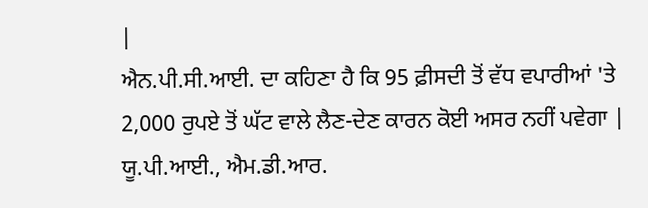|
ਐਨ.ਪੀ.ਸੀ.ਆਈ. ਦਾ ਕਹਿਣਾ ਹੈ ਕਿ 95 ਫ਼ੀਸਦੀ ਤੋਂ ਵੱਧ ਵਪਾਰੀਆਂ 'ਤੇ 2,000 ਰੁਪਏ ਤੋਂ ਘੱਟ ਵਾਲੇ ਲੈਣ-ਦੇਣ ਕਾਰਨ ਕੋਈ ਅਸਰ ਨਹੀਂ ਪਵੇਗਾ | ਯੂ.ਪੀ.ਆਈ., ਐਮ.ਡੀ.ਆਰ.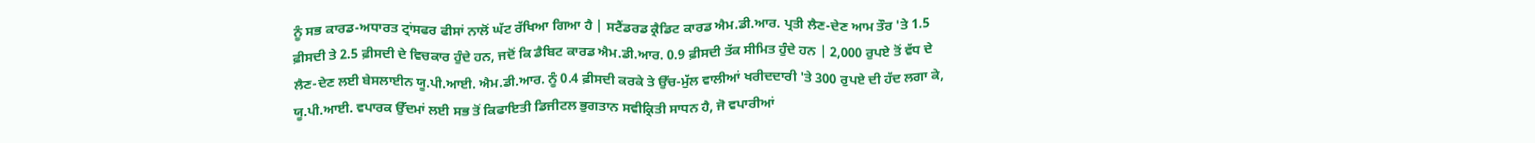ਨੂੰ ਸਭ ਕਾਰਡ-ਅਧਾਰਤ ਟ੍ਰਾਂਸਫਰ ਫੀਸਾਂ ਨਾਲੋਂ ਘੱਟ ਰੱਖਿਆ ਗਿਆ ਹੈ | ਸਟੈਂਡਰਡ ਕ੍ਰੈਡਿਟ ਕਾਰਡ ਐਮ.ਡੀ.ਆਰ. ਪ੍ਰਤੀ ਲੈਣ-ਦੇਣ ਆਮ ਤੌਰ 'ਤੇ 1.5 ਫ਼ੀਸਦੀ ਤੇ 2.5 ਫ਼ੀਸਦੀ ਦੇ ਵਿਚਕਾਰ ਹੁੰਦੇ ਹਨ, ਜਦੋਂ ਕਿ ਡੈਬਿਟ ਕਾਰਡ ਐਮ.ਡੀ.ਆਰ. 0.9 ਫ਼ੀਸਦੀ ਤੱਕ ਸੀਮਿਤ ਹੁੰਦੇ ਹਨ | 2,000 ਰੁਪਏ ਤੋਂ ਵੱਧ ਦੇ ਲੈਣ-ਦੇਣ ਲਈ ਬੇਸਲਾਈਨ ਯੂ.ਪੀ.ਆਈ. ਐਮ.ਡੀ.ਆਰ. ਨੂੰ 0.4 ਫ਼ੀਸਦੀ ਕਰਕੇ ਤੇ ਉੱਚ-ਮੁੱਲ ਵਾਲੀਆਂ ਖਰੀਦਦਾਰੀ 'ਤੇ 300 ਰੁਪਏ ਦੀ ਹੱਦ ਲਗਾ ਕੇ, ਯੂ.ਪੀ.ਆਈ. ਵਪਾਰਕ ਉੱਦਮਾਂ ਲਈ ਸਭ ਤੋਂ ਕਿਫਾਇਤੀ ਡਿਜੀਟਲ ਭੁਗਤਾਨ ਸਵੀਕ੍ਰਿਤੀ ਸਾਧਨ ਹੈ, ਜੋ ਵਪਾਰੀਆਂ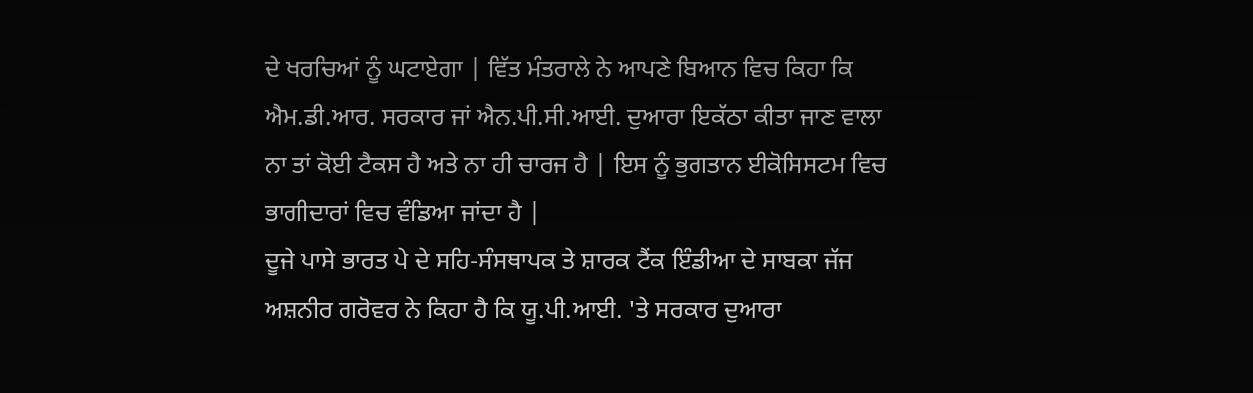ਦੇ ਖਰਚਿਆਂ ਨੂੰ ਘਟਾਏਗਾ | ਵਿੱਤ ਮੰਤਰਾਲੇ ਨੇ ਆਪਣੇ ਬਿਆਨ ਵਿਚ ਕਿਹਾ ਕਿ ਐਮ.ਡੀ.ਆਰ. ਸਰਕਾਰ ਜਾਂ ਐਨ.ਪੀ.ਸੀ.ਆਈ. ਦੁਆਰਾ ਇਕੱਠਾ ਕੀਤਾ ਜਾਣ ਵਾਲਾ ਨਾ ਤਾਂ ਕੋਈ ਟੈਕਸ ਹੈ ਅਤੇ ਨਾ ਹੀ ਚਾਰਜ ਹੈ | ਇਸ ਨੂੰ ਭੁਗਤਾਨ ਈਕੋਸਿਸਟਮ ਵਿਚ ਭਾਗੀਦਾਰਾਂ ਵਿਚ ਵੰਡਿਆ ਜਾਂਦਾ ਹੈ |
ਦੂਜੇ ਪਾਸੇ ਭਾਰਤ ਪੇ ਦੇ ਸਹਿ-ਸੰਸਥਾਪਕ ਤੇ ਸ਼ਾਰਕ ਟੈਂਕ ਇੰਡੀਆ ਦੇ ਸਾਬਕਾ ਜੱਜ ਅਸ਼ਨੀਰ ਗਰੋਵਰ ਨੇ ਕਿਹਾ ਹੈ ਕਿ ਯੂ.ਪੀ.ਆਈ. 'ਤੇ ਸਰਕਾਰ ਦੁਆਰਾ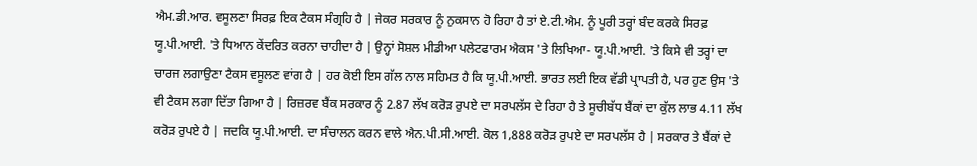ਐਮ.ਡੀ.ਆਰ. ਵਸੂਲਣਾ ਸਿਰਫ਼ ਇਕ ਟੈਕਸ ਸੰਗ੍ਰਹਿ ਹੈ | ਜੇਕਰ ਸਰਕਾਰ ਨੂੰ ਨੁਕਸਾਨ ਹੋ ਰਿਹਾ ਹੈ ਤਾਂ ਏ.ਟੀ.ਐਮ. ਨੂੰ ਪੂਰੀ ਤਰ੍ਹਾਂ ਬੰਦ ਕਰਕੇ ਸਿਰਫ਼ ਯੂ.ਪੀ.ਆਈ. 'ਤੇ ਧਿਆਨ ਕੇਂਦਰਿਤ ਕਰਨਾ ਚਾਹੀਦਾ ਹੈ | ਉਨ੍ਹਾਂ ਸੋਸ਼ਲ ਮੀਡੀਆ ਪਲੇਟਫਾਰਮ ਐਕਸ 'ਤੇ ਲਿਖਿਆ- ਯੂ.ਪੀ.ਆਈ. 'ਤੇ ਕਿਸੇ ਵੀ ਤਰ੍ਹਾਂ ਦਾ ਚਾਰਜ ਲਗਾਉਣਾ ਟੈਕਸ ਵਸੂਲਣ ਵਾਂਗ ਹੈ | ਹਰ ਕੋਈ ਇਸ ਗੱਲ ਨਾਲ ਸਹਿਮਤ ਹੈ ਕਿ ਯੂ.ਪੀ.ਆਈ. ਭਾਰਤ ਲਈ ਇਕ ਵੱਡੀ ਪ੍ਰਾਪਤੀ ਹੈ, ਪਰ ਹੁਣ ਉਸ 'ਤੇ ਵੀ ਟੈਕਸ ਲਗਾ ਦਿੱਤਾ ਗਿਆ ਹੈ | ਰਿਜ਼ਰਵ ਬੈਂਕ ਸਰਕਾਰ ਨੂੰ 2.87 ਲੱਖ ਕਰੋੜ ਰੁਪਏ ਦਾ ਸਰਪਲੱਸ ਦੇ ਰਿਹਾ ਹੈ ਤੇ ਸੂਚੀਬੱਧ ਬੈਂਕਾਂ ਦਾ ਕੁੱਲ ਲਾਭ 4.11 ਲੱਖ ਕਰੋੜ ਰੁਪਏ ਹੈ | ਜਦਕਿ ਯੂ.ਪੀ.ਆਈ. ਦਾ ਸੰਚਾਲਨ ਕਰਨ ਵਾਲੇ ਐਨ.ਪੀ.ਸੀ.ਆਈ. ਕੋਲ 1,888 ਕਰੋੜ ਰੁਪਏ ਦਾ ਸਰਪਲੱਸ ਹੈ | ਸਰਕਾਰ ਤੇ ਬੈਂਕਾਂ ਦੇ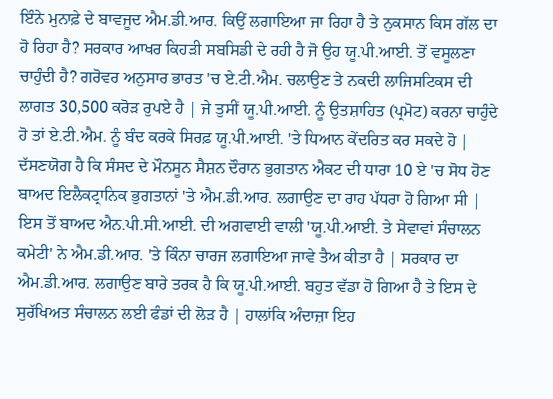ਇੰਨੇ ਮੁਨਾਫ਼ੇ ਦੇ ਬਾਵਜੂਦ ਐਮ.ਡੀ.ਆਰ. ਕਿਉਂ ਲਗਾਇਆ ਜਾ ਰਿਹਾ ਹੈ ਤੇ ਨੁਕਸਾਨ ਕਿਸ ਗੱਲ ਦਾ ਹੋ ਰਿਹਾ ਹੈ? ਸਰਕਾਰ ਆਖਰ ਕਿਹੜੀ ਸਬਸਿਡੀ ਦੇ ਰਹੀ ਹੈ ਜੋ ਉਹ ਯੂ.ਪੀ.ਆਈ. ਤੋਂ ਵਸੂਲਣਾ ਚਾਹੁੰਦੀ ਹੈ? ਗਰੋਵਰ ਅਨੁਸਾਰ ਭਾਰਤ 'ਚ ਏ.ਟੀ.ਐਮ. ਚਲਾਉਣ ਤੇ ਨਕਦੀ ਲਾਜਿਸਟਿਕਸ ਦੀ ਲਾਗਤ 30,500 ਕਰੋੜ ਰੁਪਏ ਹੈ | ਜੇ ਤੁਸੀਂ ਯੂ.ਪੀ.ਆਈ. ਨੂੰ ਉਤਸ਼ਾਹਿਤ (ਪ੍ਰਮੋਟ) ਕਰਨਾ ਚਾਹੁੰਦੇ ਹੋ ਤਾਂ ਏ.ਟੀ.ਐਮ. ਨੂੰ ਬੰਦ ਕਰਕੇ ਸਿਰਫ਼ ਯੂ.ਪੀ.ਆਈ. 'ਤੇ ਧਿਆਨ ਕੇਂਦਰਿਤ ਕਰ ਸਕਦੇ ਹੋ |
ਦੱਸਣਯੋਗ ਹੈ ਕਿ ਸੰਸਦ ਦੇ ਮੌਨਸੂਨ ਸੈਸ਼ਨ ਦੌਰਾਨ ਭੁਗਤਾਨ ਐਕਟ ਦੀ ਧਾਰਾ 10 ਏ 'ਚ ਸੋਧ ਹੋਣ ਬਾਅਦ ਇਲੈਕਟ੍ਰਾਨਿਕ ਭੁਗਤਾਨਾਂ 'ਤੇ ਐਮ.ਡੀ.ਆਰ. ਲਗਾਉਣ ਦਾ ਰਾਹ ਪੱਧਰਾ ਹੋ ਗਿਆ ਸੀ | ਇਸ ਤੋਂ ਬਾਅਦ ਐਨ.ਪੀ.ਸੀ.ਆਈ. ਦੀ ਅਗਵਾਈ ਵਾਲੀ 'ਯੂ.ਪੀ.ਆਈ. ਤੇ ਸੇਵਾਵਾਂ ਸੰਚਾਲਨ ਕਮੇਟੀ' ਨੇ ਐਮ.ਡੀ.ਆਰ. 'ਤੇ ਕਿੰਨਾ ਚਾਰਜ ਲਗਾਇਆ ਜਾਵੇ ਤੈਅ ਕੀਤਾ ਹੈ | ਸਰਕਾਰ ਦਾ ਐਮ.ਡੀ.ਆਰ. ਲਗਾਉਣ ਬਾਰੇ ਤਰਕ ਹੈ ਕਿ ਯੂ.ਪੀ.ਆਈ. ਬਹੁਤ ਵੱਡਾ ਹੋ ਗਿਆ ਹੈ ਤੇ ਇਸ ਦੇ ਸੁਰੱਖਿਅਤ ਸੰਚਾਲਨ ਲਈ ਫੰਡਾਂ ਦੀ ਲੋੜ ਹੈ | ਹਾਲਾਂਕਿ ਅੰਦਾਜ਼ਾ ਇਹ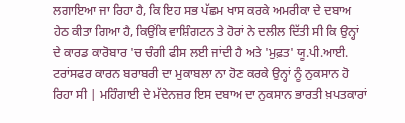ਲਗਾਇਆ ਜਾ ਰਿਹਾ ਹੈ, ਕਿ ਇਹ ਸਭ ਪੱਛਮ ਖਾਸ ਕਰਕੇ ਅਮਰੀਕਾ ਦੇ ਦਬਾਅ ਹੇਠ ਕੀਤਾ ਗਿਆ ਹੈ, ਕਿਉਂਕਿ ਵਾਸ਼ਿੰਗਟਨ ਤੇ ਹੋਰਾਂ ਨੇ ਦਲੀਲ ਦਿੱਤੀ ਸੀ ਕਿ ਉਨ੍ਹਾਂ ਦੇ ਕਾਰਡ ਕਾਰੋਬਾਰ 'ਚ ਚੰਗੀ ਫੀਸ ਲਈ ਜਾਂਦੀ ਹੈ ਅਤੇ 'ਮੁਫ਼ਤ' ਯੂ.ਪੀ.ਆਈ. ਟਰਾਂਸਫਰ ਕਾਰਨ ਬਰਾਬਰੀ ਦਾ ਮੁਕਾਬਲਾ ਨਾ ਹੋਣ ਕਰਕੇ ਉਨ੍ਹਾਂ ਨੂੰ ਨੁਕਸਾਨ ਹੋ ਰਿਹਾ ਸੀ | ਮਹਿੰਗਾਈ ਦੇ ਮੱਦੇਨਜ਼ਰ ਇਸ ਦਬਾਅ ਦਾ ਨੁਕਸਾਨ ਭਾਰਤੀ ਖ਼ਪਤਕਾਰਾਂ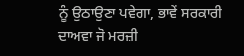ਨੂੰ ਉਠਾਉਣਾ ਪਵੇਗਾ, ਭਾਵੇਂ ਸਰਕਾਰੀ ਦਾਅਵਾ ਜੋ ਮਰਜ਼ੀ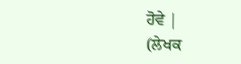ਹੋਵੇ |
(ਲੇਖਕ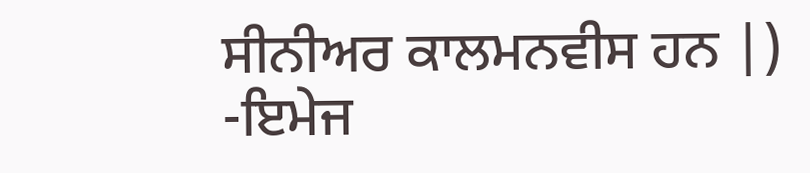ਸੀਨੀਅਰ ਕਾਲਮਨਵੀਸ ਹਨ |)
-ਇਮੇਜ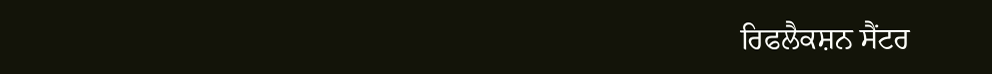ਰਿਫਲੈਕਸ਼ਨ ਸੈਂਟਰ